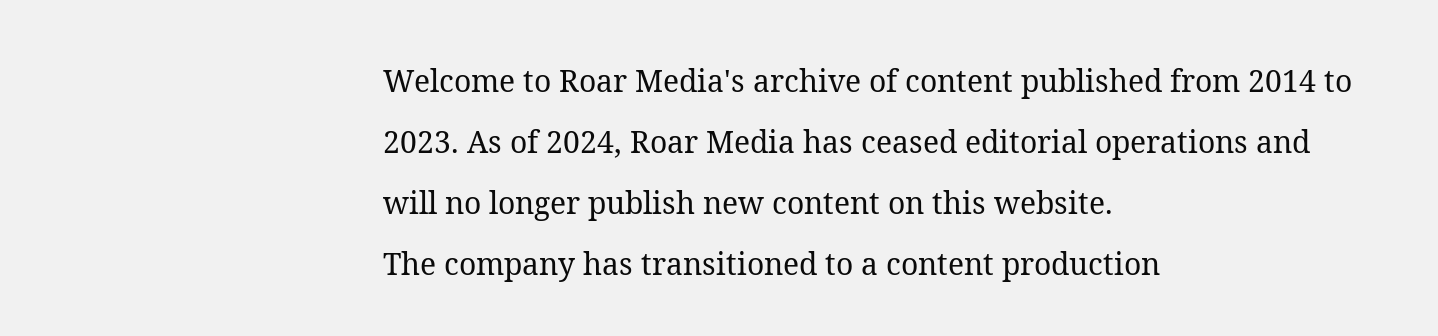Welcome to Roar Media's archive of content published from 2014 to 2023. As of 2024, Roar Media has ceased editorial operations and will no longer publish new content on this website.
The company has transitioned to a content production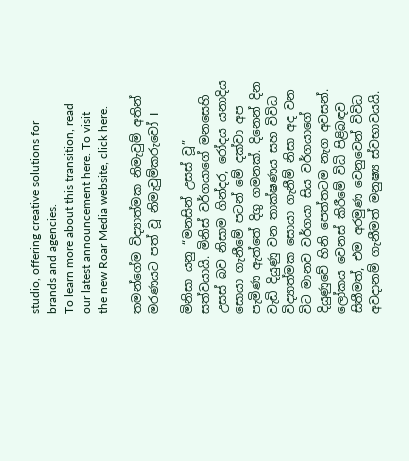studio, offering creative solutions for brands and agencies.
To learn more about this transition, read our latest announcement here. To visit the new Roar Media website, click here.

තමන්ගේම විද්‍යාත්මක නිමැවුම් අතින් මරණයට පත් වූ නිමැවුම්කරුවෝ I

මිනිසා යනු “මනසින් උසස් වූ” සත්වයායි. මිනිස් වර්ගයාගේ මනසෙහි උසස් බව නිසාම ගින්දර, රෝදය යනාදිය සොයා ගැනීමේ පටන් මේ දක්වා අප පැමිණ ඇත්තේ දිගු ගමනක්. දිනෙන් දින වැඩි දියුණු වන තාක්ෂණය සහ විවිධ විද්‍යාත්මක සොයා ගැනීම් නිසා අද වන විට මානව වර්ගයා සිය වර්ගයාගේ දියුණුවේ හිනි පෙත්තටම නැග අවසන්. ලෝකය වෙනස් කිරීමේ විධි පිළිබඳව සිතීමත්, එම අරමුණ වෙනුවෙන් විවිධ අවදානම් ගැනීමත් මනුෂ්‍ය ස්වභාවයයි.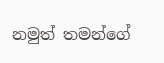නමුත් තමන්ගේ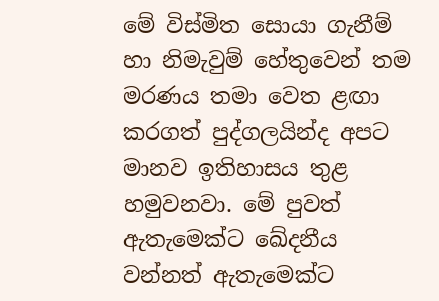මේ විස්මිත සොයා ගැනීම් හා නිමැවුම් හේතුවෙන් තම මරණය තමා වෙත ළඟා කරගත් පුද්ගලයින්ද අපට මානව ඉතිහාසය තුළ හමුවනවා. මේ පුවත් ඇතැමෙක්ට ඛේදනීය වන්නත් ඇතැමෙක්ට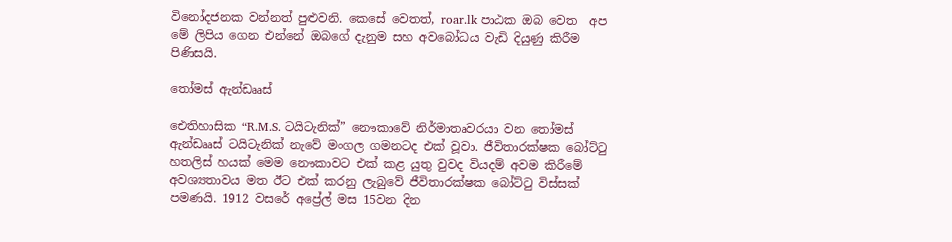විනෝදජනක වන්නත් පුළුවනි. කෙසේ වෙතත්, roar.lk පාඨක ඔබ වෙත  අප මේ ලිපිය ගෙන එන්නේ ඔබගේ දැනුම සහ අවබෝධය වැඩි දියුණු කිරීම පිණිසයි.

තෝමස් ඇන්ඩෲස්

ඓතිහාසික “R.M.S. ටයිටැනික්” නෞකාවේ නිර්මාතෘවරයා වන තෝමස් ඇන්ඩෲස් ටයිටැනික් නැවේ මංගල ගමනටද එක් වූවා. ජීවිතාරක්ෂක බෝට්ටු හතලිස් හයක් මෙම නෞකාවට එක් කළ යුතු වුවද වියදම් අවම කිරීමේ අවශ්‍යතාවය මත ඊට එක් කරනු ලැබුවේ ජීවිතාරක්ෂක බෝට්ටු විස්සක් පමණයි. 1912 වසරේ අප්‍රේල් මස 15වන දින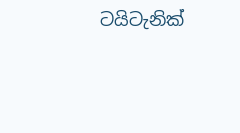ටයිටැනික්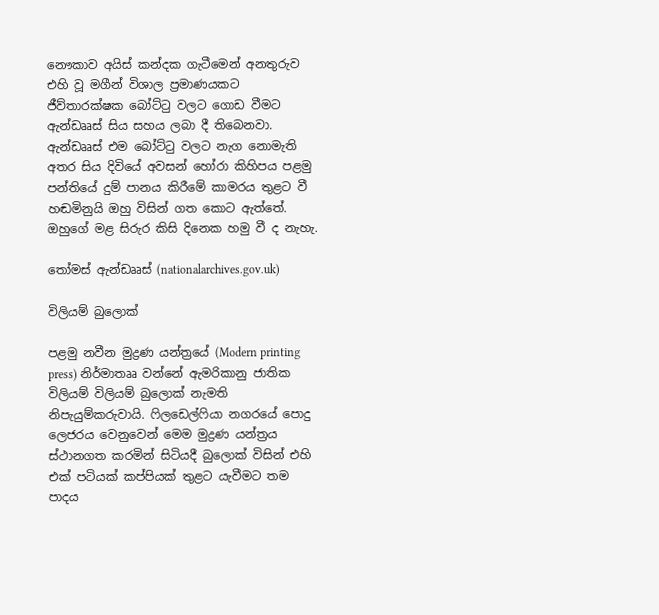නෞකාව අයිස් කන්දක ගැටීමෙන් අනතුරුව එහි වූ මගීන් විශාල ප්‍රමාණයකට ජීව්තාරක්ෂක බෝට්ටු වලට ගොඩ වීමට ඇන්ඩෲස් සිය සහය ලබා දී තිබෙනවා. ඇන්ඩෲස් එම බෝට්ටු වලට නැග නොමැති අතර සිය දිවියේ අවසන් හෝරා කිහිපය පළමු පන්තියේ දුම් පානය කිරීමේ කාමරය තුළට වී හඬමිනුයි ඔහු විසින් ගත කොට ඇත්තේ. ඔහුගේ මළ සිරුර කිසි දිනෙක හමු වී ද නැහැ.

තෝමස් ඇන්ඩෲස් (nationalarchives.gov.uk)

විලියම් බුලොක්

පළමු නවීන මුද්‍රණ යන්ත්‍රයේ (Modern printing press) නිර්මාතෲ වන්නේ ඇමරිකානු ජාතික විලියම් විලියම් බුලොක් නැමති නිපැයුම්කරුවායි. ෆිලඩෙල්ෆියා නගරයේ පොදු ලෙජරය වෙනුවෙන් මෙම මුද්‍රණ යන්ත්‍රය ස්ථානගත කරමින් සිටියදී බුලොක් විසින් එහි එක් පටියක් කප්පියක් තුළට යැවීමට තම පාදය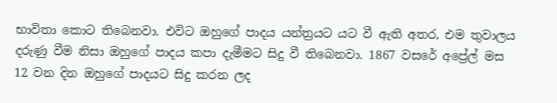භාවිතා කොට තිබෙනවා. එවිට ඔහුගේ පාදය යන්ත්‍රයට යට වී ඇති අතර, එම තුවාලය දරුණු වීම නිසා ඔහුගේ පාදය කපා දැමීමට සිදු වී තිබෙනවා. 1867 වසරේ අප්‍රේල් මස 12 වන දින ඔහුගේ පාදයට සිදු කරන ලද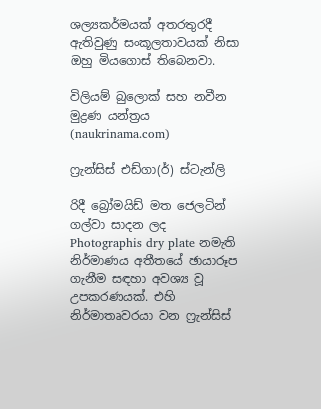ශල්‍යකර්මයක් අතරතුරදී ඇතිවුණු සංකූලතාවයක් නිසා ඔහු මියගොස් තිබෙනවා.

විලියම් බුලොක් සහ නවීන මුද්‍රණ යන්ත්‍රය (naukrinama.com)

ෆ්‍රැන්සිස් එඩ්ගා(ර්) ස්ටැන්ලි

රිදී බ්‍රෝමයිඩ් මත ජෙලටින් ගල්වා සාදන ලද Photographis dry plate නමැති නිර්මාණය අතීතයේ ඡායාරූප ගැනීම සඳහා අවශ්‍ය වූ උපකරණයක්. එහි නිර්මාතෘවරයා වන ෆ්‍රැන්සිස්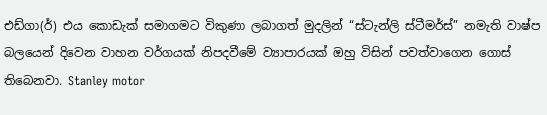එඩ්ගා(ර්) එය කොඩැක් සමාගමට විකුණා ලබාගත් මුදලින් “ස්ටැන්ලි ස්ටීමර්ස්” නමැති වාෂ්ප බලයෙන් දිවෙන වාහන වර්ගයක් නිපදවීමේ ව්‍යාපාරයක් ඔහු විසින් පවත්වාගෙන ගොස් තිබෙනවා. Stanley motor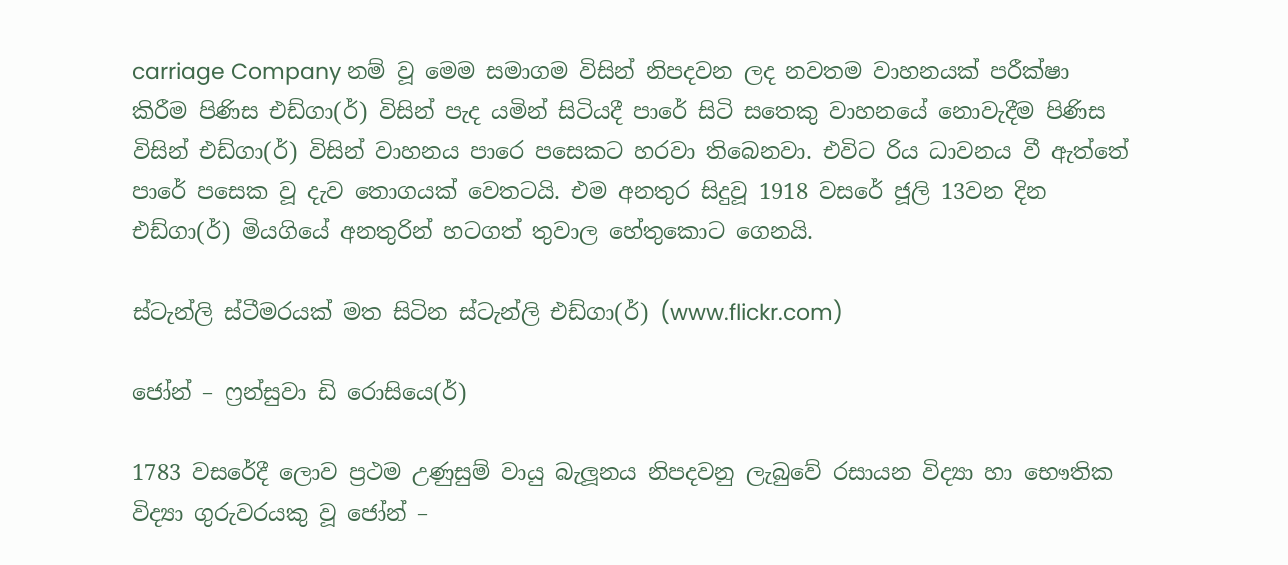carriage Company නම් වූ මෙම සමාගම විසින් නිපදවන ලද නවතම වාහනයක් පරීක්ෂා කිරීම පිණිස එඩ්ගා(ර්) විසින් පැද යමින් සිටියදී පාරේ සිටි සතෙකු වාහනයේ නොවැදීම පිණිස විසින් එඩ්ගා(ර්) විසින් වාහනය පාරෙ පසෙකට හරවා තිබෙනවා. එවිට රිය ධාවනය වී ඇත්තේ පාරේ පසෙක වූ දැව තොගයක් වෙතටයි. එම අනතුර සිදුවූ 1918 වසරේ ජූලි 13වන දින එඩ්ගා(ර්) මියගියේ අනතුරින් හටගත් තුවාල හේතුකොට ගෙනයි.

ස්ටැන්ලි ස්ටීමරයක් මත සිටින ස්ටැන්ලි එඩ්ගා(ර්) (www.flickr.com)

ජෝන් – ෆ්‍රන්සුවා ඩි රොසියෙ(ර්)

1783 වසරේදී ලොව ප්‍රථම උණුසුම් වායු බැලූනය නිපදවනු ලැබුවේ රසායන විද්‍යා හා භෞතික විද්‍යා ගුරුවරයකු වූ ජෝන් –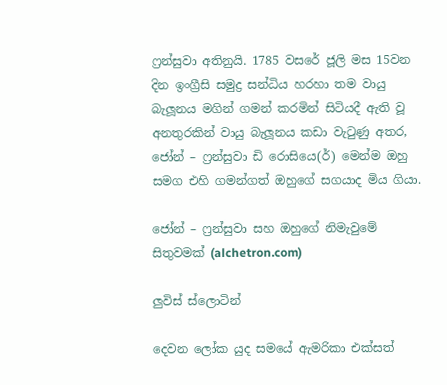ෆ්‍රන්සුවා අතිනුයි. 1785 වසරේ ජූලි මස 15වන දින ඉංග්‍රීසි සමුද්‍ර සන්ධිය හරහා තම වායු බැලූනය මගින් ගමන් කරමින් සිටියදී ඇති වූ අනතුරකින් වායු බැලූනය කඩා වැටුණු අතර, ජෝන් – ෆ්‍රන්සුවා ඩි රොසියෙ(ර්) මෙන්ම ඔහු සමග එහි ගමන්ගත් ඔහුගේ සගයාද මිය ගියා.

ජෝන් – ෆ්‍රන්සුවා සහ ඔහුගේ නිමැවුමේ සිතුවමක් (alchetron.com)

ලුවිස් ස්ලොටින්

දෙවන ලෝක යුද සමයේ ඇමරිකා එක්සත්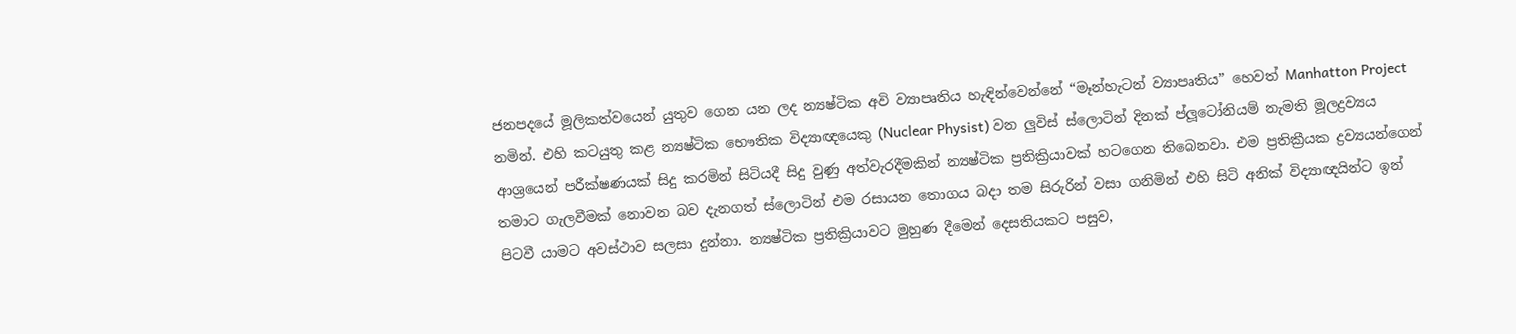ජනපදයේ මූලිකත්වයෙන් යුතුව ගෙන යන ලද න්‍යෂ්ටික අවි ව්‍යාපෘතිය හැඳින්වෙන්නේ “මෑන්හැටන් ව්‍යාපෘතිය” හෙවත් Manhatton Project නමින්. එහි කටයුතු කළ න්‍යෂ්ටික භෞතික විද්‍යාඥයෙකු (Nuclear Physist) වන ලුවිස් ස්ලොටින් දිනක් ප්ලූටෝනියම් නැමති මූලද්‍රව්‍යය ආශ්‍රයෙන් පරීක්ෂණයක් සිදු කරමින් සිටියදී සිදු වුණු අත්වැරදීමකින් න්‍යෂ්ටික ප්‍රතික්‍රියාවක් හටගෙන තිබෙනවා. එම ප්‍රතික්‍රීයක ද්‍රව්‍යයන්ගෙන් තමාට ගැලවීමක් නොවන බව දැනගත් ස්ලොටින් එම රසායන තොගය බදා තම සිරුරින් වසා ගනිමින් එහි සිටි අනික් විද්‍යාඥයින්ට ඉන් පිටවී යාමට අවස්ථාව සලසා දුන්නා. න්‍යෂ්ටික ප්‍රතික්‍රියාවට මුහුණ දීමෙන් දෙසතියකට පසුව,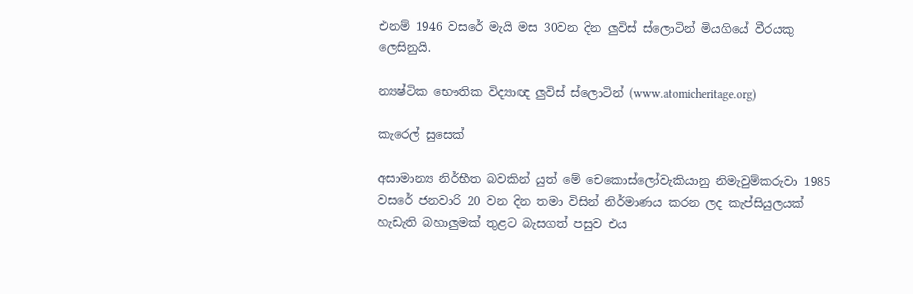එනම් 1946 වසරේ මැයි මස 30වන දින ලුවිස් ස්ලොටින් මියගියේ වීරයකු ලෙසිනුයි.

න්‍යෂ්ටික භෞතික විද්‍යාඥ ලුවිස් ස්ලොටින් (www.atomicheritage.org)

කැරෙල් සුසෙක්

අසාමාන්‍ය නිර්භීත බවකින් යුත් මේ චෙකොස්ලෝවැකියානු නිමැවුම්කරුවා 1985 වසරේ ජනවාරි 20 වන දින තමා විසින් නිර්මාණය කරන ලද කැප්සියුලයක් හැඩැති බහාලුමක් තුළට බැසගත් පසුව එය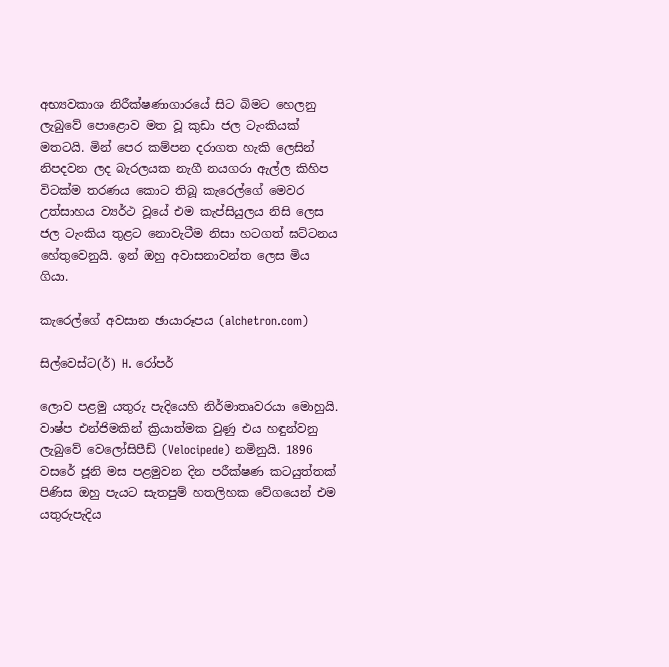අභ්‍යවකාශ නිරීක්ෂණාගාරයේ සිට බිමට හෙලනු ලැබුවේ පොළොව මත වූ කුඩා ජල ටැංකියක් මතටයි. මින් පෙර කම්පන දරාගත හැකි ලෙසින් නිපදවන ලද බැරලයක නැගී නයගරා ඇල්ල කිහිප විටක්ම තරණය කොට තිබූ කැරෙල්ගේ මෙවර උත්සාහය ව්‍යර්ථ වූයේ එම කැප්සියුලය නිසි ලෙස ජල ටැංකිය තුළට නොවැටීම නිසා හටගත් ඝට්ටනය හේතුවෙනුයි. ඉන් ඔහු අවාසනාවන්ත ලෙස මිය ගියා.

කැරෙල්ගේ අවසාන ඡායාරූපය (alchetron.com)

සිල්වෙස්ට(ර්) H. රෝපර්

ලොව පළමු යතුරු පැදියෙහි නිර්මාතෘවරයා මොහුයි. වාෂ්ප එන්ජිමකින් ක්‍රියාත්මක වුණු එය හඳුන්වනු ලැබුවේ වෙලෝසිපීඩ් (Velocipede) නමිනුයි. 1896 වසරේ ජූනි මස පළමුවන දින පරීක්ෂණ කටයුත්තක් පිණිස ඔහු පැයට සැතපුම් හතලිහක වේගයෙන් එම යතුරුපැදිය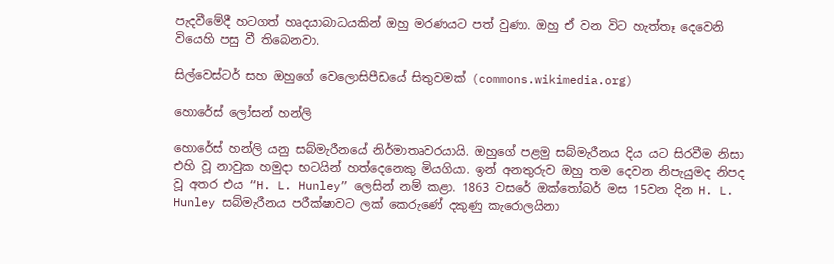පැදවීමේදී හටගත් හෘදයාබාධයකින් ඔහු මරණයට පත් වුණා. ඔහු ඒ වන විට හැත්තෑ දෙවෙනි වියෙහි පසු වී තිබෙනවා.

සිල්වෙස්ටර් සහ ඔහුගේ වෙලොසිපීඩයේ සිතුවමක් (commons.wikimedia.org)

හොරේස් ලෝසන් හන්ලි

හොරේස් හන්ලි යනු සබ්මැරීනයේ නිර්මාතෘවරයායි. ඔහුගේ පළමු සබ්මැරීනය දිය යට සිරවීම නිසා එහි වූ නාවුක හමුදා භටයින් හත්දෙනෙකු මියගියා. ඉන් අනතුරුව ඔහු තම දෙවන නිපැයුමද නිපද වූ අතර එය “H. L. Hunley” ලෙසින් නම් කළා. 1863 වසරේ ඔක්තෝබර් මස 15වන දින H. L. Hunley සබ්මැරීනය පරීක්ෂාවට ලක් කෙරුණේ දකුණු කැරොලයිනා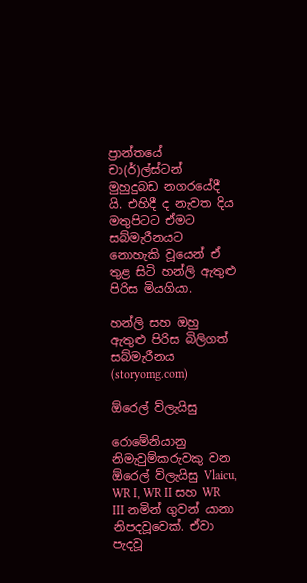ප්‍රාන්තයේ චා(ර්)ල්ස්ටන් මුහුදුබඩ නගරයේදී යි. එහිදී ද නැවත දිය මතුපිටට ඒමට සබ්මැරීනයට නොහැකි වූයෙන් ඒ තුළ සිටි හන්ලි ඇතුළු පිරිස මියගියා.

හන්ලි සහ ඔහු ඇතුළු පිරිස බිලිගත් සබ්මැරීනය (storyomg.com)

ඕරෙල් ව්ලැයිසු

රොමේනියානු නිමැවුම්කරුවකු වන ඕරෙල් ව්ලැයිසු Vlaicu, WR I, WR II සහ WR III නමින් ගුවන් යානා නිපදවූවෙක්. ඒවා පැදවූ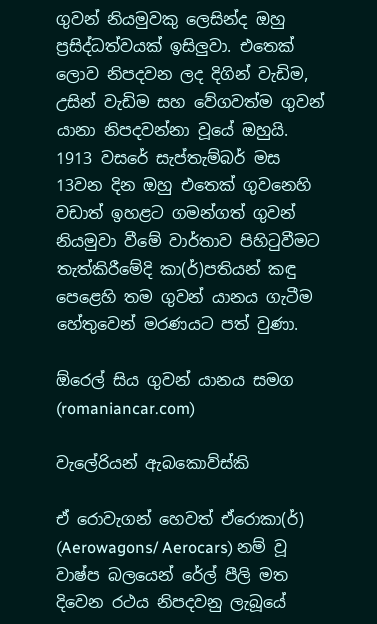ගුවන් නියමුවකු ලෙසින්ද ඔහු ප්‍රසිද්ධත්වයක් ඉසිලුවා. එතෙක් ලොව නිපදවන ලද දිගින් වැඩිම, උසින් වැඩිම සහ වේගවත්ම ගුවන් යානා නිපදවන්නා වූයේ ඔහුයි. 1913 වසරේ සැප්තැම්බර් මස 13වන දින ඔහු එතෙක් ගුවනෙහි වඩාත් ඉහළට ගමන්ගත් ගුවන් නියමුවා වීමේ වාර්තාව පිහිටුවීමට තැත්කිරීමේදි කා(ර්)පතියන් කඳු පෙළෙහි තම ගුවන් යානය ගැටීම හේතුවෙන් මරණයට පත් වුණා.

ඕරෙල් සිය ගුවන් යානය සමග (romaniancar.com)

වැලේරියන් ඇබකොව්ස්කි

ඒ රොවැගන් හෙවත් ඒරොකා(ර්) (Aerowagons/ Aerocars) නම් වූ වාෂ්ප බලයෙන් රේල් පීලි මත දිවෙන රථය නිපදවනු ලැබූයේ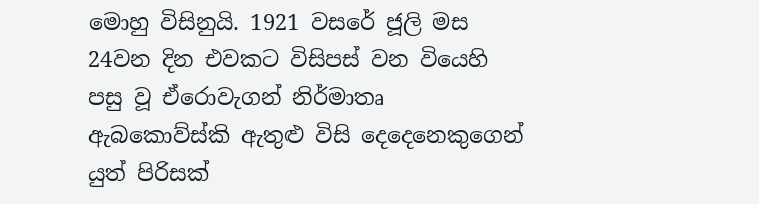මොහු විසිනුයි. 1921 වසරේ ජූලි මස 24වන දින එවකට විසිපස් වන වියෙහි පසු වූ ඒරොවැගන් නිර්මාතෘ ඇබකොව්ස්කි ඇතුළු විසි දෙදෙනෙකුගෙන් යුත් පිරිසක්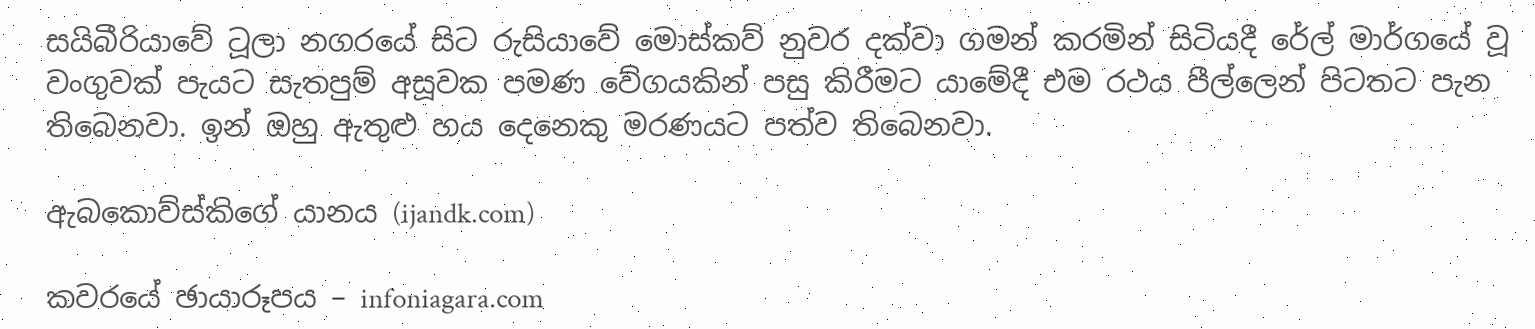සයිබීරියාවේ ටූලා නගරයේ සිට රුසියාවේ මොස්කව් නුවර දක්වා ගමන් කරමින් සිටියදී රේල් මාර්ගයේ වූ වංගුවක් පැයට සැතපුම් අසූවක පමණ වේගයකින් පසු කිරීමට යාමේදී එම රථය පීල්ලෙන් පිටතට පැන තිබෙනවා. ඉන් ඔහු ඇතුළු හය දෙනෙකු මරණයට පත්ව තිබෙනවා.

ඇබකොව්ස්කිගේ යානය (ijandk.com)

කවරයේ ඡායාරූපය – infoniagara.com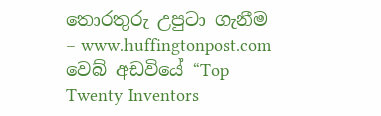තොරතුරු උපුටා ගැනීම – www.huffingtonpost.com වෙබ් අඩවියේ “Top Twenty Inventors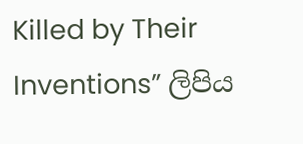Killed by Their Inventions” ලිපිය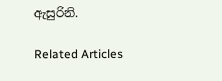ඇසුරිනි.

Related Articles